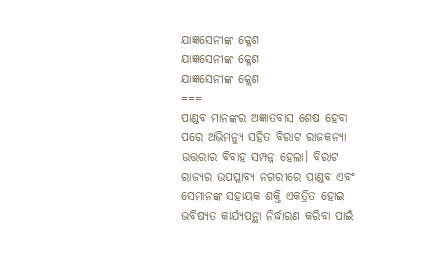ଯାଜ୍ଞସେନୀଙ୍କ କ୍ଳେଶ
ଯାଜ୍ଞସେନୀଙ୍କ କ୍ଳେଶ
ଯାଜ୍ଞସେନୀଙ୍କ କ୍ଲେଶ
===
ପାଣ୍ଡବ ମାନଙ୍କର ଅଜ୍ଞାତବାସ ଶେଷ ହେବା ପରେ ଅଭିମନ୍ୟୁ ସହିତ ବିରାଟ ରାଜକନ୍ୟା ଉତ୍ତରାର ବିବାହ ସମ୍ପନ୍ନ ହେଲା। ବିରାଟ ରାଜ୍ୟର ଉପପ୍ଳାବ୍ୟ ନଗରୀରେ ପାଣ୍ଡବ ଏବଂ ସେମାନଙ୍କ ସହାୟକ ଶକ୍ତି ଏକତ୍ରିତ ହୋଇ ଭବିଷ୍ୟତ କାର୍ଯ୍ୟପନ୍ଥା ନିର୍ଦ୍ଧାରଣ କରିବା ପାଇଁ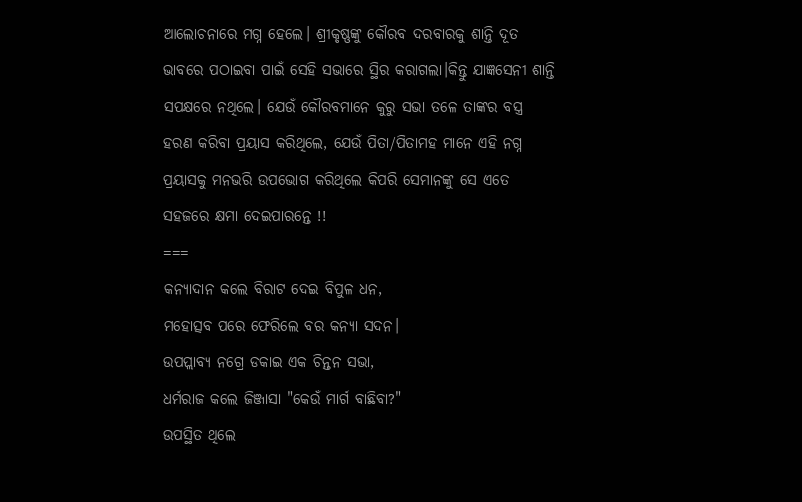ଆଲୋଚନାରେ ମଗ୍ନ ହେଲେ। ଶ୍ରୀକୃଷ୍ଣଙ୍କୁ କୌରବ ଦରବାରକୁ ଶାନ୍ତି ଦୂତ ଭାବରେ ପଠାଇବା ପାଇଁ ସେହି ସଭାରେ ସ୍ଥିର କରାଗଲା।କିନ୍ତୁ ଯାଜ୍ଞସେନୀ ଶାନ୍ତି ସପକ୍ଷରେ ନଥିଲେ। ଯେଉଁ କୌରବମାନେ କୁରୁ ସଭା ତଳେ ତାଙ୍କର ବସ୍ତ୍ର ହରଣ କରିବା ପ୍ରୟାସ କରିଥିଲେ, ଯେଉଁ ପିତା/ପିତାମହ ମାନେ ଏହି ନଗ୍ନ ପ୍ରୟାସକୁ ମନଭରି ଉପଭୋଗ କରିଥିଲେ କିପରି ସେମାନଙ୍କୁ ସେ ଏତେ ସହଜରେ କ୍ଷମା ଦେଇପାରନ୍ତେ !!
===
କନ୍ୟାଦାନ କଲେ ବିରାଟ ଦେଇ ବିପୁଳ ଧନ,
ମହୋତ୍ସବ ପରେ ଫେରିଲେ ବର କନ୍ୟା ସଦନ।
ଉପପ୍ଲାବ୍ୟ ନଗ୍ରେ ଡକାଇ ଏକ ଚିନ୍ତନ ସଭା,
ଧର୍ମରାଜ କଲେ ଜିଞ୍ଜାସା "କେଉଁ ମାର୍ଗ ବାଛିବା?"
ଉପସ୍ଥିତ ଥିଲେ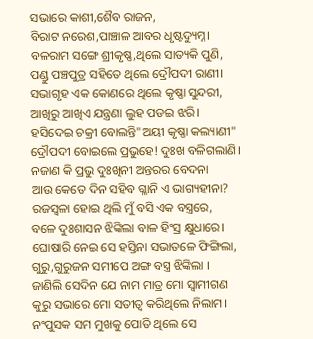ସଭାରେ କାଶୀ,ଶୈବ ରାଜନ,
ବିରାଟ ନରେଶ,ପାଞ୍ଚାଳ ଆବର ଧୃଷ୍ଟଦ୍ୟୁମ୍ନ।
ବଳରାମ ସଙ୍ଗେ ଶ୍ରୀକୃଷ୍ଣ,ଥିଲେ ସାତ୍ୟକି ପୁଣି,
ପଣ୍ଡୁ ପଞ୍ଚପୁତ୍ର ସହିତେ ଥିଲେ ଦ୍ରୌପଦୀ ରାଣୀ।
ସଭାଗୃହ ଏକ କୋଣରେ ଥିଲେ କୃଷ୍ଣା ସୁନ୍ଦରୀ,
ଆଖିରୁ ଆଖିଏ ଯନ୍ତ୍ରଣା ଲୁହ ପଡଇ ଝରି।
ହସିଦେଇ ଚକ୍ରୀ ବୋଲନ୍ତି"ଅୟୀ କୃଷ୍ଣା କଲ୍ୟାଣୀ"
ଦ୍ରୌପଦୀ ବୋଇଲେ ପ୍ରଭୁହେ! ଦୁଃଖ ବଳିଗଲାଣି।
ନଜାଣ କି ପ୍ରଭୁ ଦୁଃଖିନୀ ଅନ୍ତରର ବେଦନା
ଆଉ କେତେ ଦିନ ସହିବ ଗ୍ଳାନି ଏ ଭାଗ୍ୟହୀନା?
ରଜସ୍ବଳା ହୋଇ ଥିଲି ମୁଁ ବସି ଏକ ବସ୍ତ୍ରରେ,
ବଳେ ଦୁଃଶାସନ ଝିଙ୍କିଲା ବାଳ ହିଂସ୍ର କ୍ଷୁଧାରେ।
ଘୋଷାରି ନେଇ ସେ ହସ୍ତିନା ସଭାତଳେ ଫିଙ୍ଗିଲା,
ଗୁରୁ,ଗୁରୁଜନ ସମୀପେ ଅଙ୍ଗ ବସ୍ତ୍ର ଝିଙ୍କିଲା ।
ଜାଣିଲି ସେଦିନ ଯେ ନାମ ମାତ୍ର ମୋ ସ୍ବାମୀଗଣ
କୁରୁ ସଭାରେ ମୋ ସତୀତ୍ବ କରିଥିଲେ ନିଲାମ।
ନଂପୁସକ ସମ ମୁଖକୁ ପୋତି ଥିଲେ ସେ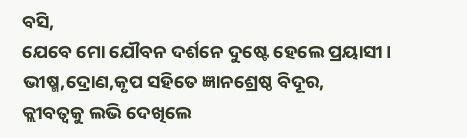ବସି,
ଯେବେ ମୋ ଯୌବନ ଦର୍ଶନେ ଦୁଷ୍ଟେ ହେଲେ ପ୍ରୟାସୀ।
ଭୀଷ୍ମ,ଦ୍ରୋଣ,କୃପ ସହିତେ ଜ୍ଞାନଶ୍ରେଷ୍ଠ ବିଦୂର,
କ୍ଲୀବତ୍ବକୁ ଲଭି ଦେଖିଲେ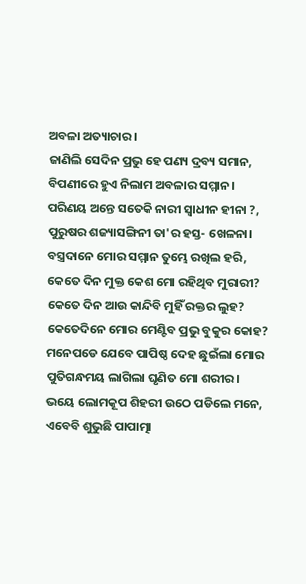ଅବଳା ଅତ୍ୟାଚାର।
ଜାଣିଲି ସେଦିନ ପ୍ରଭୁ ହେ ପଣ୍ୟ ଦ୍ରବ୍ୟ ସମାନ,
ବିପଣୀରେ ହୁଏ ନିଲାମ ଅବଳାର ସମ୍ମାନ।
ପରିଣୟ ଅନ୍ତେ ସତେକି ନାରୀ ସ୍ବାଧୀନ ହୀନା ?,
ପୁରୁଷର ଶଜ୍ୟାସଙ୍ଗିନୀ ତା'ର ହସ୍ତ- ଖେଳନା।
ବସ୍ତ୍ରଦାନେ ମୋର ସମ୍ମାନ ତୁମ୍ଭେ ରଖିଲ ହରି,
କେତେ ଦିନ ମୁକ୍ତ କେଶ ମୋ ରହିଥିବ ମୁରାରୀ?
କେତେ ଦିନ ଆଉ କାନ୍ଦିବି ମୁହିଁ ରକ୍ତର ଲୁହ?
କେତେଦିନେ ମୋର ମେଣ୍ଟିବ ପ୍ରଭୁ ବୁକୁର କୋହ?
ମନେପଡେ ଯେବେ ପାପିଷ୍ଠ ଦେହ ଛୁଇଁଲା ମୋର
ପୁତିଗନ୍ଧମୟ ଲାଗିଲା ଘୃଣିତ ମୋ ଶରୀର।
ଭୟେ ଲୋମକୂପ ଶିହରୀ ଉଠେ ପଡିଲେ ମନେ,
ଏବେବି ଶୁଭୁଛି ପାପାତ୍ମା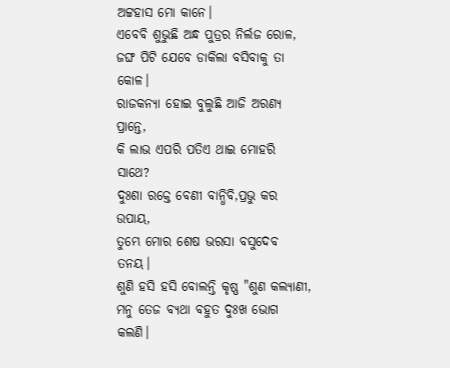ଅଟ୍ଟହାସ ମୋ କାନେ।
ଏବେବି ଶୁଭୁଛି ଅନ୍ଧ ପୁତ୍ରର ନିର୍ଲଜ ରୋଳ,
ଜଙ୍ଘ ପିଟି ଯେବେ ଡାକିଲା ବସିବାକୁ ତା କୋଳ।
ରାଜକନ୍ୟା ହୋଇ ବୁଲୁଛି ଆଜି ଅରଣ୍ୟ ପ୍ରାନ୍ତେ,
କି ଲାଭ ଏପରି ପତିଏ ଥାଇ ମୋହରି ସାଥେ?
ଦୁଃଶା ରକ୍ତେ ବେଣୀ ବାନ୍ଧିବି,ପ୍ରଭୁ କର ଉପାୟ,
ତୁମ୍ଭେ ମୋର ଶେଷ ଭରସା ବସୁଦେବ ତନୟ।
ଶୁଣି ହସି ହସି ବୋଲନ୍ତି କୃଷ୍ଣ "ଶୁଣ କଲ୍ୟାଣୀ,
ମନୁ ତେଜ ବ୍ୟଥା ବହୁତ ଦୁଃଖ ଭୋଗ କଲଣି।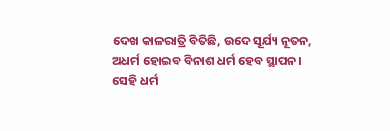ଦେଖ କାଳରାତ୍ରି ବିତିଛି, ଉଦେ ସୂର୍ଯ୍ୟ ନୂତନ,
ଅଧର୍ମ ହୋଇବ ବିନାଶ ଧର୍ମ ହେବ ସ୍ଥାପନ।
ସେହି ଧର୍ମ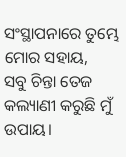ସଂସ୍ଥାପନାରେ ତୁମ୍ଭେ ମୋର ସହାୟ,
ସବୁ ଚିନ୍ତା ତେଜ କଲ୍ୟାଣୀ କରୁଛି ମୁଁ ଉପାୟ।